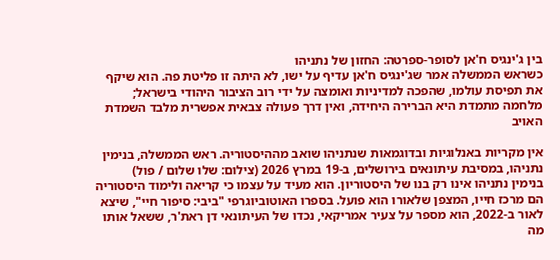בין ג'ינגיס ח'אן לסופר-ספרטה: החזון של נתניהו
כשראש הממשלה אמר שג'ינגיס ח'אן עדיף על ישו, לא היתה זו פליטת פה. הוא שיקף את תפיסת עולמו, שהפכה למדיניות ואומצה על ידי רוב הציבור היהודי בישראל; מלחמה מתמדת היא הברירה היחידה, ואין דרך פעולה צבאית אפשרית מלבד השמדת האויב

אין מקריות באנלוגיות ובדוגמאות שנתניהו שואב מההיסטוריה. ראש הממשלה, בנימין נתניהו, במסיבת עיתונאים בירושלים, ב-19 במרץ 2026 (צילום: שלו שלום / פול)
בנימין נתניהו אינו רק בנו של היסטוריון. הוא מעיד על עצמו כי קריאה ולימוד היסטוריה הם מרכז חייו, המצפן שלאורו הוא פועל. בספרו האוטוביוגרפי "ביבי: סיפור חיי", שיצא לאור ב-2022, הוא מספר על צעיר אמריקאי, נכדו של העיתונאי דן ראת'ר, ששאל אותו מה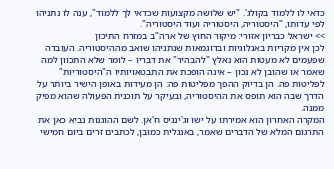כדאי לו ללמוד בקולג'. "יש שלושה מקצועות שכדאי לך ללמוד", ענה לו נתניהו לפי עדותו, "היסטוריה, היסטוריה ועוד היסטוריה".
>> ישראל כבריון אזורי: מיקור החוץ של ארה"ב במזרח התיכון
לכן אין מקריות באנלוגיות ובדוגמאות שנתניהו שואב מההיסטוריה. העובדה שפעמים לא מעטות הוא נאלץ "להבהיר" את דבריו – לומר שלא התכוון למה שאמר או שהובן לא נכון – אינה הופכת את התבטאויותיו ה"היסטוריות" לפליטות פה. הן בדיוק ההפך מפליטות פה: הן מעידות באופן הישיר ביותר על הדרך שבה הוא תופס את ההיסטוריה, ובעיקר על תוכנית הפעולה שהוא מפיק ממנה.
המקרה האחרון הוא אמירתו על ישו וג'ינגיס ח'אן. לשם ההוגנות נביא כאן את התרגום המלא של הדברים שאמר, באנגלית כמובן, לכתבים זרים ביום חמישי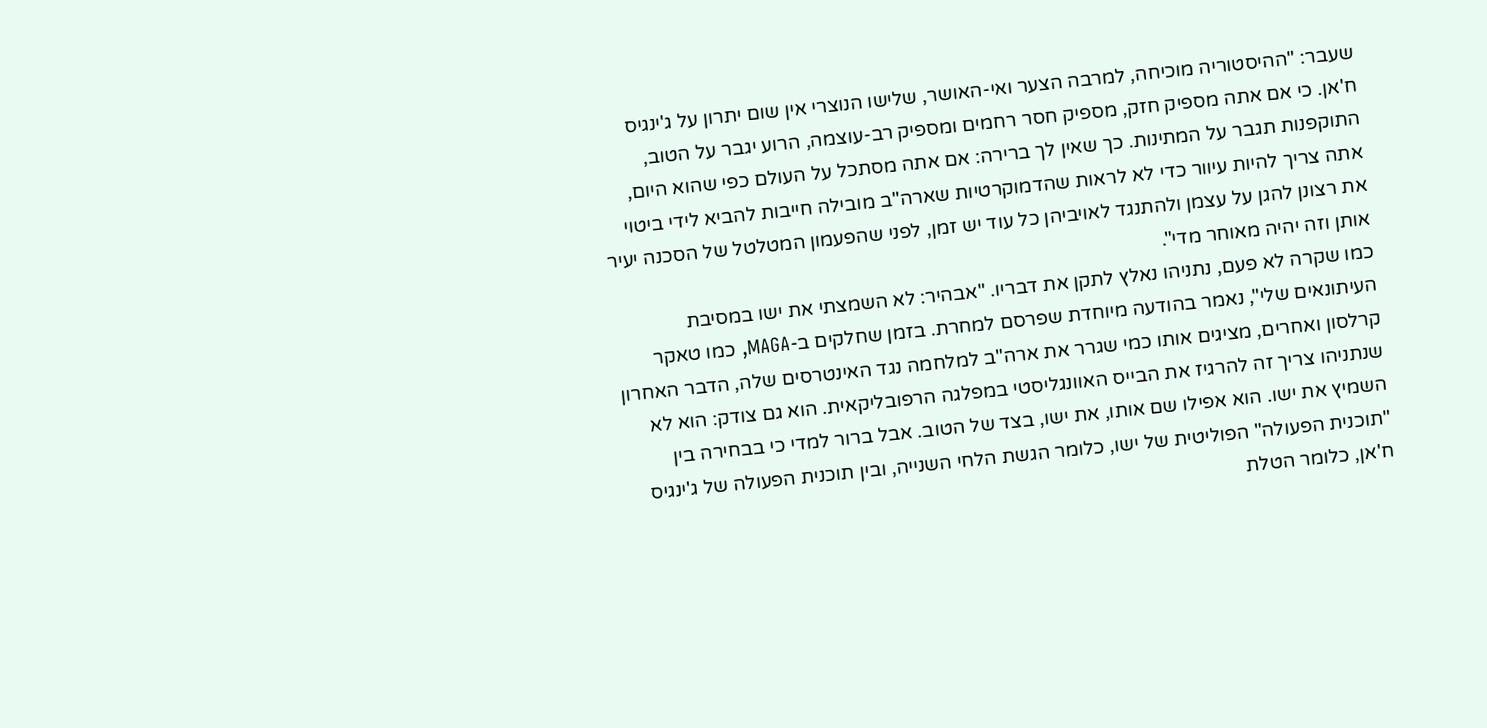שעבר: "ההיסטוריה מוכיחה, למרבה הצער ואי-האושר, שלישו הנוצרי אין שום יתרון על ג'ינגיס ח'אן. כי אם אתה מספיק חזק, מספיק חסר רחמים ומספיק רב-עוצמה, הרוע יגבר על הטוב, התוקפנות תגבר על המתינות. כך שאין לך ברירה: אם אתה מסתכל על העולם כפי שהוא היום, אתה צריך להיות עיוור כדי לא לראות שהדמוקרטיות שארה"ב מובילה חייבות להביא לידי ביטוי את רצונן להגן על עצמן ולהתנגד לאויביהן כל עוד יש זמן, לפני שהפעמון המטלטל של הסכנה יעיר אותן וזה יהיה מאוחר מדי".
כמו שקרה לא פעם, נתניהו נאלץ לתקן את דבריו. "אבהיר: לא השמצתי את ישו במסיבת העיתונאים שלי", נאמר בהודעה מיוחדת שפרסם למחרת. בזמן שחלקים ב-MAGA, כמו טאקר קרלסון ואחרים, מציגים אותו כמי שגרר את ארה"ב למלחמה נגד האינטרסים שלה, הדבר האחרון שנתניהו צריך זה להרגיז את הבייס האוונגליסטי במפלגה הרפובליקאית. הוא גם צודק: הוא לא השמיץ את ישו. הוא אפילו שם אותו, את ישו, בצד של הטוב. אבל ברור למדי כי בבחירה בין "תוכנית הפעולה" הפוליטית של ישו, כלומר הגשת הלחי השנייה, ובין תוכנית הפעולה של ג'ינגיס ח'אן, כלומר הטלת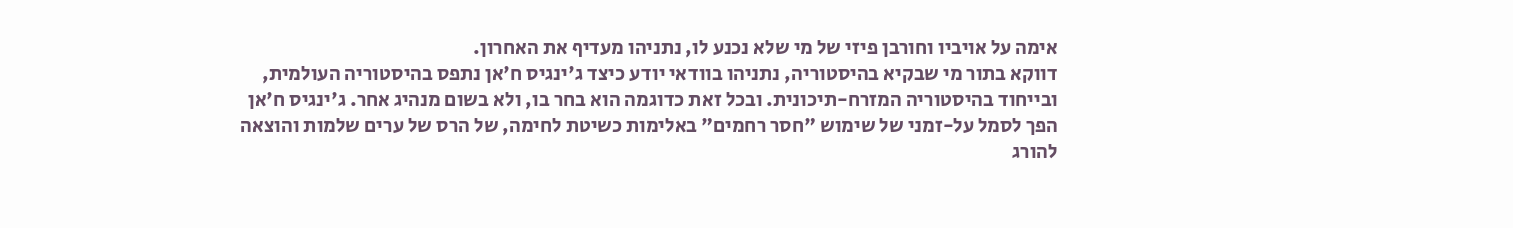אימה על אויביו וחורבן פיזי של מי שלא נכנע לו, נתניהו מעדיף את האחרון.
דווקא בתור מי שבקיא בהיסטוריה, נתניהו בוודאי יודע כיצד ג'ינגיס ח'אן נתפס בהיסטוריה העולמית, ובייחוד בהיסטוריה המזרח-תיכונית. ובכל זאת כדוגמה הוא בחר בו, ולא בשום מנהיג אחר. ג'ינגיס ח'אן הפך לסמל על-זמני של שימוש "חסר רחמים" באלימות כשיטת לחימה, של הרס של ערים שלמות והוצאה להורג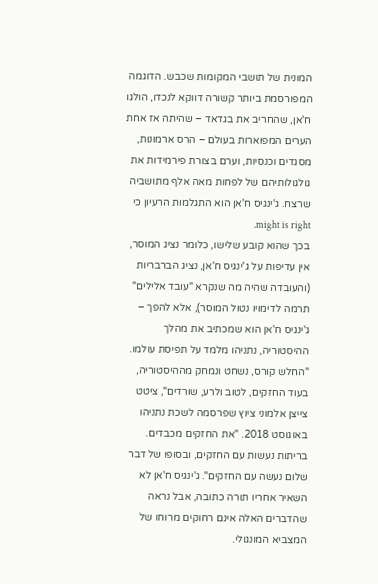המונית של תושבי המקומות שכבש. הדוגמה המפורסמת ביותר קשורה דווקא לנכדו, הולגו ח'אן, שהחריב את בגדאד – שהיתה אז אחת הערים המפוארות בעולם – הרס ארמונות, מסגדים וכנסיות, וערם בצורת פירמידות את גולגולותיהם של לפחות מאה אלף מתושביה שרצח. ג'ינגיס ח'אן הוא התגלמות הרעיון כי might is right.
בכך שהוא קובע שלישו, כלומר נציג המוסר, אין עדיפות על ג'ינגיס ח'אן, נציג הברבריות (והעובדה שהיה מה שנקרא "עובד אלילים" תרמה לדימויו נטול המוסר), אלא להפך – ג'ינגיס ח'אן הוא שמכתיב את מהלך ההיסטוריה, נתניהו מלמד על תפיסת עולמו. "החלש קורס, נשחט ונמחק מההיסטוריה, בעוד החזקים, לטוב ולרע, שורדים", ציטט צייצן אלמוני ציוץ שפרסמה לשכת נתניהו באוגוסט 2018. "את החזקים מכבדים. בריתות נעשות עם החזקים, ובסופו של דבר שלום נעשה עם החזקים". ג'ינגיס ח'אן לא השאיר אחריו תורה כתובה, אבל נראה שהדברים האלה אינם רחוקים מרוחו של המצביא המונגולי.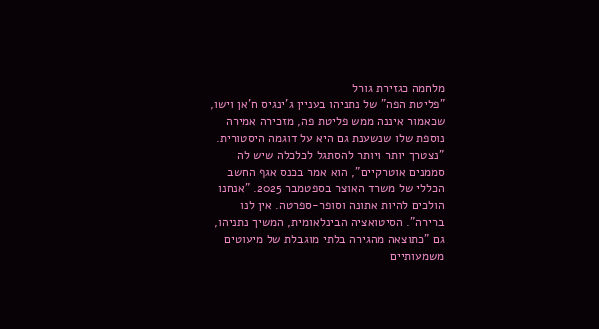מלחמה כגזירת גורל
"פליטת הפה" של נתניהו בעניין ג'ינגיס ח'אן וישו, שכאמור איננה ממש פליטת פה, מזכירה אמירה נוספת שלו שנשענת גם היא על דוגמה היסטורית. "נצטרך יותר ויותר להסתגל לכלכלה שיש לה סממנים אוטרקיים", הוא אמר בכנס אגף החשב הכללי של משרד האוצר בספטמבר 2025. "אנחנו הולכים להיות אתונה וסופר-ספרטה. אין לנו ברירה". הסיטואציה הבינלאומית, המשיך נתניהו, גם "כתוצאה מהגירה בלתי מוגבלת של מיעוטים משמעותיים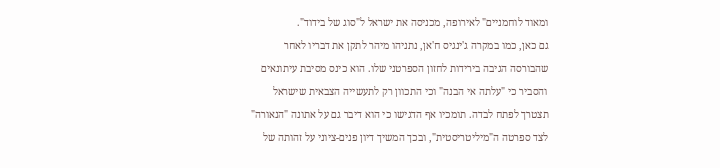ומאוד לוחמניים" לאירופה, מכניסה את ישראל ל"סוג של בידוד".
גם כאן, כמו במקרה ג'ינגיס ח'אן, נתניהו מיהר לתקן את דבריו לאחר שהבורסה הגיבה בירידות לחזון הספרטני שלו. הוא כינס מסיבת עיתונאים והסביר כי "עלתה אי הבנה" וכי התכוון רק לתעשייה הצבאית שישראל תצטרך לפתח לבדה. תומכיו אף הדגישו כי הוא דיבר גם על אתונה "הנאורה" לצד ספרטה ה"מיליטריסטית", ובכך המשיך דיון פנים-ציוני על זהותה של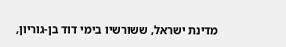מדינת ישראל, ששורשיו בימי דוד בן-גוריון,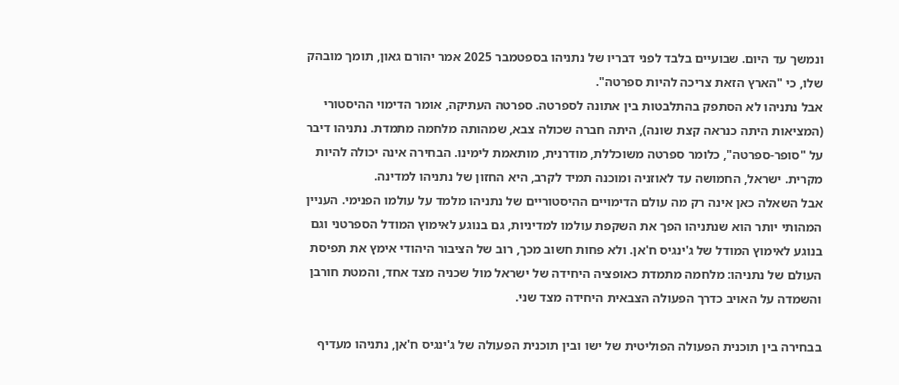ונמשך עד היום. שבועיים בלבד לפני דבריו של נתניהו בספטמבר 2025 אמר יהורם גאון, תומך מובהק שלו, כי "הארץ הזאת צריכה להיות ספרטה".
אבל נתניהו לא הסתפק בהתלבטות בין אתונה לספרטה. ספרטה העתיקה, אומר הדימוי ההיסטורי (המציאות היתה כנראה קצת שונה), היתה חברה שכולה צבא, שמהותה מלחמה מתמדת. נתניהו דיבר על "סופר-ספרטה", כלומר ספרטה משוכללת, מודרנית, מותאמת לימינו. הבחירה אינה יכולה להיות מקרית. ישראל, החמושה עד לאוזניה ומוכנה תמיד לקרב, היא החזון של נתניהו למדינה.
אבל השאלה כאן אינה רק מה עולם הדימויים ההיסטוריים של נתניהו מלמד על עולמו הפנימי. העניין המהותי יותר הוא שנתניהו הפך את השקפת עולמו למדיניות, גם בנוגע לאימוץ המודל הספרטני וגם בנוגע לאימוץ המודל של ג'ינגיס ח'אן. ולא פחות חשוב מכך, רוב של הציבור היהודי אימץ את תפיסת העולם של נתניהו: מלחמה מתמדת כאופציה היחידה של ישראל מול שכניה מצד אחד, והמטת חורבן והשמדה על האויב כדרך הפעולה הצבאית היחידה מצד שני.

בבחירה בין תוכנית הפעולה הפוליטית של ישו ובין תוכנית הפעולה של ג'ינגיס ח'אן, נתניהו מעדיף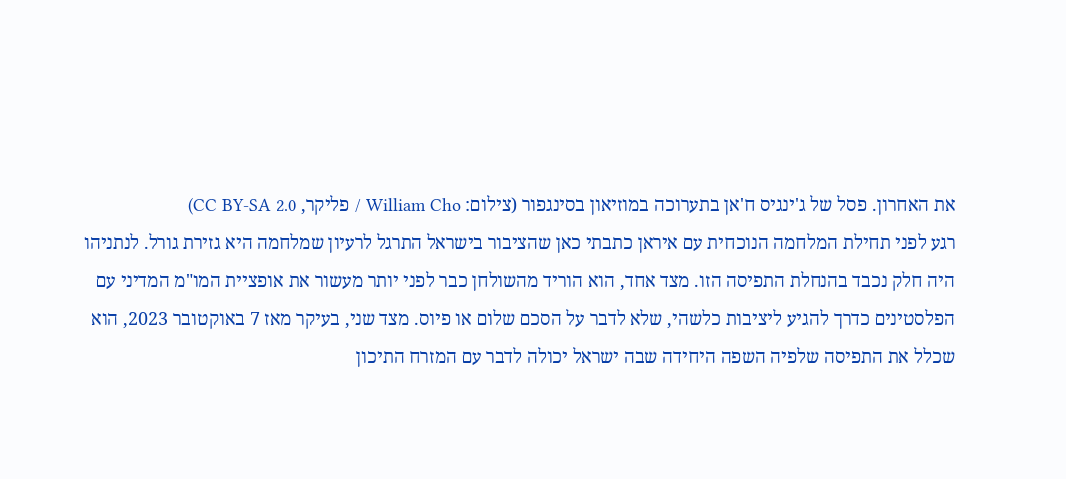את האחרון. פסל של ג'ינגיס ח'אן בתערוכה במוזיאון בסינגפור (צילום: William Cho / פליקר, CC BY-SA 2.0)
רגע לפני תחילת המלחמה הנוכחית עם איראן כתבתי כאן שהציבור בישראל התרגל לרעיון שמלחמה היא גזירת גורל. לנתניהו היה חלק נכבד בהנחלת התפיסה הזו. מצד אחד, הוא הוריד מהשולחן כבר לפני יותר מעשור את אופציית המו"מ המדיני עם הפלסטינים כדרך להגיע ליציבות כלשהי, שלא לדבר על הסכם שלום או פיוס. מצד שני, בעיקר מאז 7 באוקטובר 2023, הוא שכלל את התפיסה שלפיה השפה היחידה שבה ישראל יכולה לדבר עם המזרח התיכון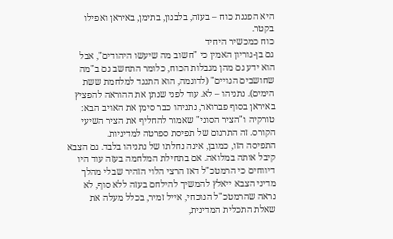היא הפגנת כוח – בעזה, בלבנון, בתימן, באיראן ואפילו בקטר.
כוח כמכשיר היחיד
גם בן-גוריון האמין כי "חשוב מה שיעשו היהודים", אבל הוא ידע גם מהן מגבלות הכוח, כלומר התחשב גם ב"מה שחושבים הגויים" (לדוגמה, הוא התנגד למלחמת ששת הימים). נתניהו – לא. עוד לפני שנתן את ההוראה להפציץ באיראן בסוף פברואר, נתניהו כבר סימן את האויב הבא: טורקיה ו"הציר הסוני" שאמור להחליף את הציר השיעי הקורס. זה התרגום של תפיסת ספרטה למדיניות.
התפיסה הזו, כמובן, אינה נחלתו של נתניהו בלבד. גם הצבא קיבל אותה במלואה. אם בתחילת המלחמה בעזה עוד היו דיווחים כי הרמטכ"ל דאז הרצי הלוי הזהיר שבלי מהלך מדיני הצבא ייאלץ להמשיך להילחם בעזה ללא סוף, לא נראה שהרמטכ"ל הנוכחי, אייל זמיר, בכלל מעלה את שאלת התכלית המדינית,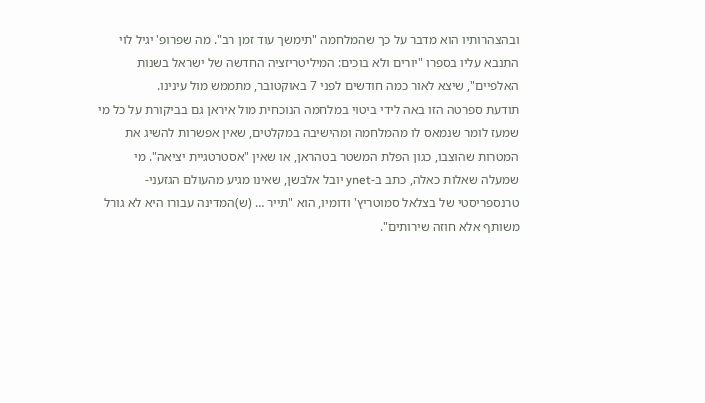ובהצהרותיו הוא מדבר על כך שהמלחמה "תימשך עוד זמן רב". מה שפרופ' יגיל לוי התנבא עליו בספרו "יורים ולא בוכים: המיליטריזציה החדשה של ישראל בשנות האלפיים", שיצא לאור כמה חודשים לפני 7 באוקטובר, מתממש מול עינינו.
תודעת ספרטה הזו באה לידי ביטוי במלחמה הנוכחית מול איראן גם בביקורת על כל מי שמעז לומר שנמאס לו מהמלחמה ומהישיבה במקלטים, שאין אפשרות להשיג את המטרות שהוצבו, כגון הפלת המשטר בטהראן, או שאין "אסטרטגיית יציאה". מי שמעלה שאלות כאלה, כתב ב-ynet יובל אלבשן, שאינו מגיע מהעולם הגזעני-טרנספריסטי של בצלאל סמוטריץ' ודומיו, הוא "תייר … (ש)המדינה עבורו היא לא גורל משותף אלא חוזה שירותים".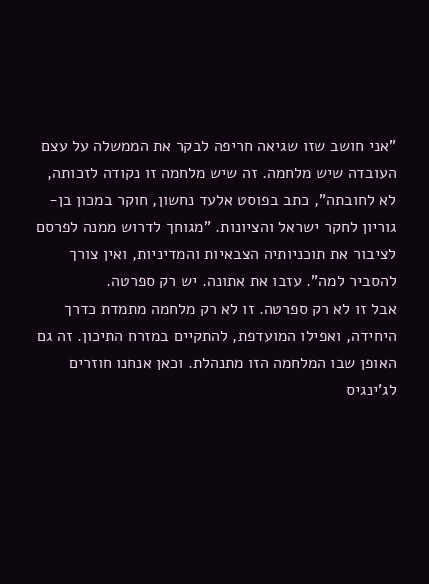"אני חושב שזו שגיאה חריפה לבקר את הממשלה על עצם העובדה שיש מלחמה. זה שיש מלחמה זו נקודה לזכותה, לא לחובתה", כתב בפוסט אלעד נחשון, חוקר במכון בן-גוריון לחקר ישראל והציונות. "מגוחך לדרוש ממנה לפרסם לציבור את תוכניותיה הצבאיות והמדיניות, ואין צורך להסביר למה". עזבו את אתונה. יש רק ספרטה.
אבל זו לא רק ספרטה. זו לא רק מלחמה מתמדת כדרך היחידה, ואפילו המועדפת, להתקיים במזרח התיכון. זה גם האופן שבו המלחמה הזו מתנהלת. וכאן אנחנו חוזרים לג'ינגיס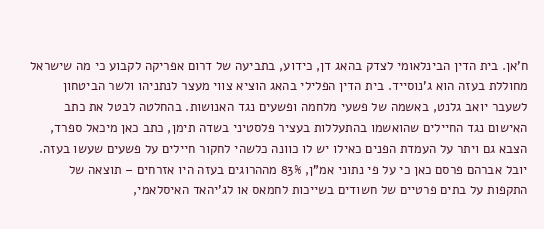ח'אן. בית הדין הבינלאומי לצדק בהאג דן, כידוע, בתביעה של דרום אפריקה לקבוע כי מה שישראל מחוללת בעזה הוא ג'נוסייד. בית הדין הפלילי בהאג הוציא צווי מעצר לנתניהו ולשר הביטחון לשעבר יואב גלנט, באשמה של פשעי מלחמה ופשעים נגד האנושות. בהחלטה לבטל את כתב האישום נגד החיילים שהואשמו בהתעללות בעציר פלסטיני בשדה תימן, כתב כאן מיכאל ספרד, הצבא גם ויתר על העמדת הפנים כאילו יש לו כוונה כלשהי לחקור חיילים על פשעים שעשו בעזה.
יובל אברהם פרסם כאן כי על פי נתוני אמ"ן, 83% מההרוגים בעזה היו אזרחים – תוצאה של התקפות על בתים פרטיים של חשודים בשייכות לחמאס או לג'יהאד האיסלאמי,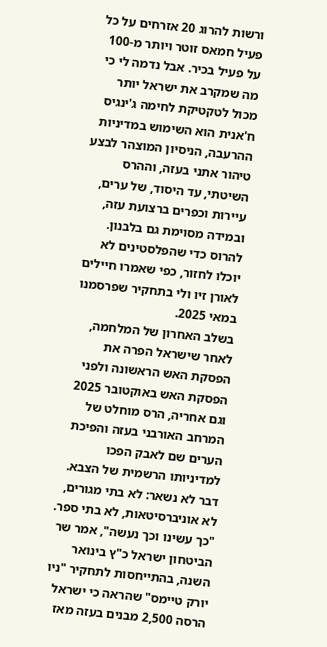ורשות להרוג 20 אזרחים על כל פעיל חמאס זוטר ויותר מ-100 על פעיל בכיר. אבל נדמה לי כי מה שמקרב את ישראל יותר מכול לטקטיקת לחימה ג'ינגיס ח'אנית הוא השימוש במדיניות ההרעבה, הניסיון המוצהר לבצע טיהור אתני בעזה, וההרס השיטתי, עד היסוד, של ערים, עיירות וכפרים ברצועת עזה, ובמידה מסוימת גם בלבנון. להרוס כדי שהפלסטינים לא יוכלו לחזור, כפי שאמרו חיילים לאורן זיו ולי בתחקיר שפרסמנו במאי 2025.
בשלב האחרון של המלחמה, לאחר שישראל הפרה את הפסקת האש הראשונה ולפני הפסקת האש באוקטובר 2025 וגם אחריה, הרס מוחלט של המרחב האורבני בעזה והפיכת הערים שם לאבק הפכו למדיניותו הרשמית של הצבא. דבר לא נשאר: לא בתי מגורים, לא אוניברסיטאות, לא בתי ספר. "כך עשינו וכך נעשה", אמר שר הביטחון ישראל כ"ץ בינואר השנה, בהתייחסות לתחקיר "ניו יורק טיימס" שהראה כי ישראל הרסה 2,500 מבנים בעזה מאז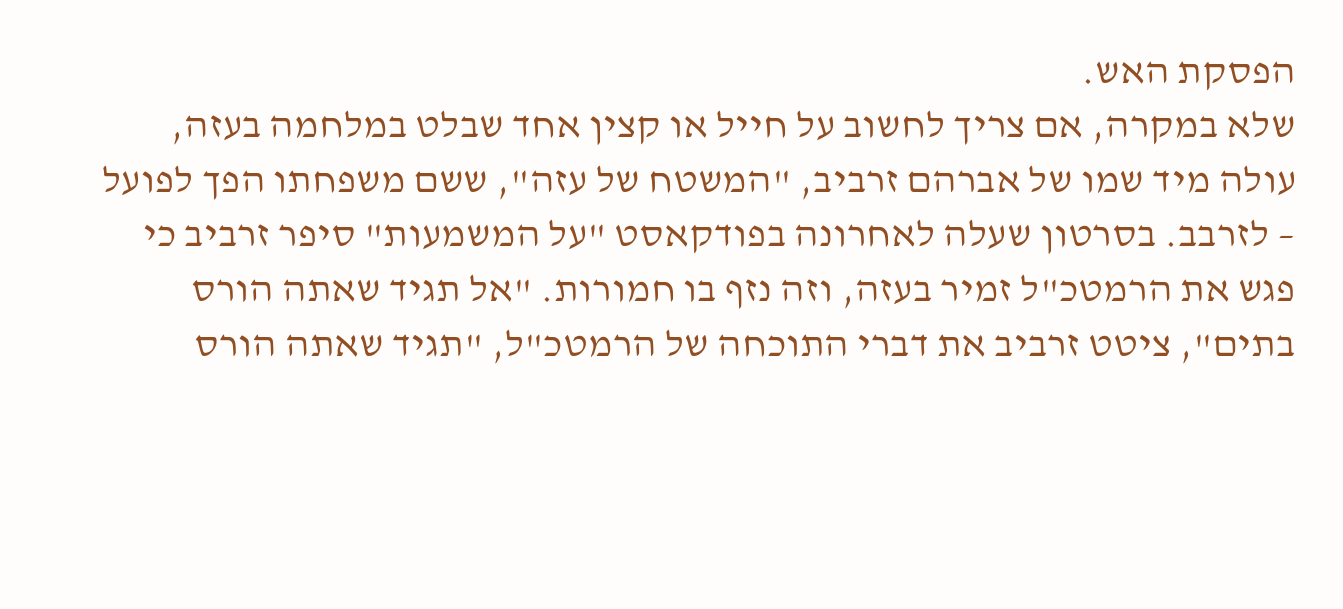הפסקת האש.
שלא במקרה, אם צריך לחשוב על חייל או קצין אחד שבלט במלחמה בעזה, עולה מיד שמו של אברהם זרביב, "המשטח של עזה", ששם משפחתו הפך לפועל – לזרבב. בסרטון שעלה לאחרונה בפודקאסט "על המשמעות" סיפר זרביב כי פגש את הרמטכ"ל זמיר בעזה, וזה נזף בו חמורות. "אל תגיד שאתה הורס בתים", ציטט זרביב את דברי התוכחה של הרמטכ"ל, "תגיד שאתה הורס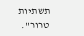תשתיות טרור".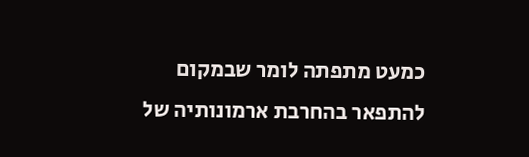כמעט מתפתה לומר שבמקום להתפאר בהחרבת ארמונותיה של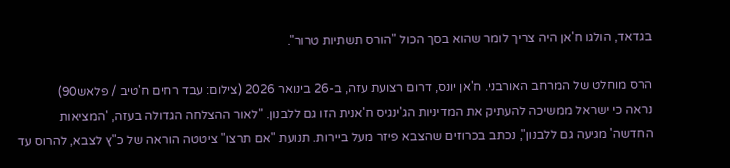בגדאד, הולגו ח'אן היה צריך לומר שהוא בסך הכול "הורס תשתיות טרור".

הרס מוחלט של המרחב האורבני. ח'אן יונס, דרום רצועת עזה, ב-26 בינואר 2026 (צילום: עבד רחים ח'טיב / פלאש90)
נראה כי ישראל ממשיכה להעתיק את המדיניות הג'ינגיס ח'אנית הזו גם ללבנון. "לאור ההצלחה הגדולה בעזה, 'המציאות החדשה' מגיעה גם ללבנון", נכתב בכרוזים שהצבא פיזר מעל ביירות. תנועת "אם תרצו" ציטטה הוראה של כ"ץ לצבא, להרוס עד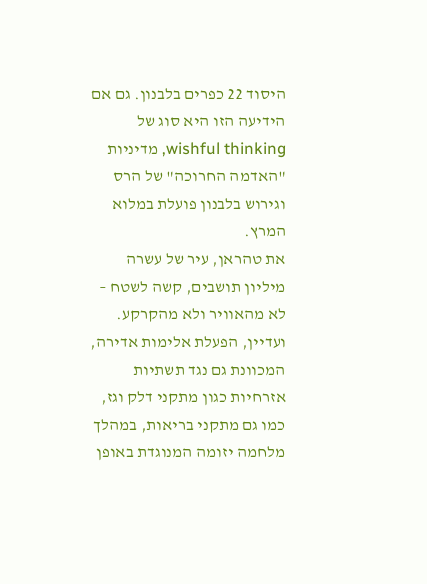היסוד 22 כפרים בלבנון. גם אם הידיעה הזו היא סוג של wishful thinking, מדיניות "האדמה החרוכה" של הרס וגירוש בלבנון פועלת במלוא המרץ.
את טהראן, עיר של עשרה מיליון תושבים, קשה לשטח – לא מהאוויר ולא מהקרקע. ועדיין, הפעלת אלימות אדירה, המכוונת גם נגד תשתיות אזרחיות כגון מתקני דלק וגז, כמו גם מתקני בריאות, במהלך מלחמה יזומה המנוגדת באופן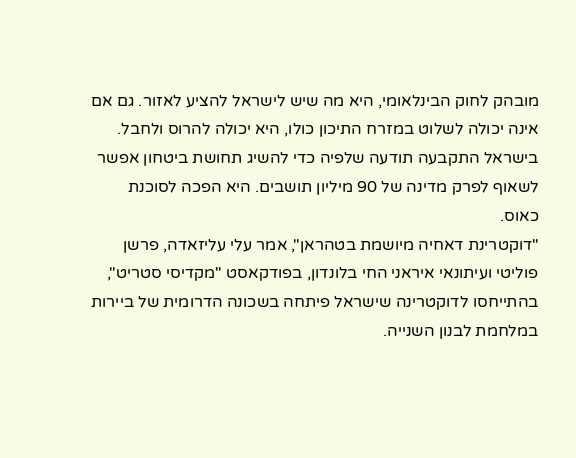מובהק לחוק הבינלאומי, היא מה שיש לישראל להציע לאזור. גם אם אינה יכולה לשלוט במזרח התיכון כולו, היא יכולה להרוס ולחבל. בישראל התקבעה תודעה שלפיה כדי להשיג תחושת ביטחון אפשר לשאוף לפרק מדינה של 90 מיליון תושבים. היא הפכה לסוכנת כאוס.
"דוקטרינת דאחיה מיושמת בטהראן", אמר עלי עליזאדה, פרשן פוליטי ועיתונאי איראני החי בלונדון, בפודקאסט "מקדיסי סטריט", בהתייחסו לדוקטרינה שישראל פיתחה בשכונה הדרומית של ביירות במלחמת לבנון השנייה.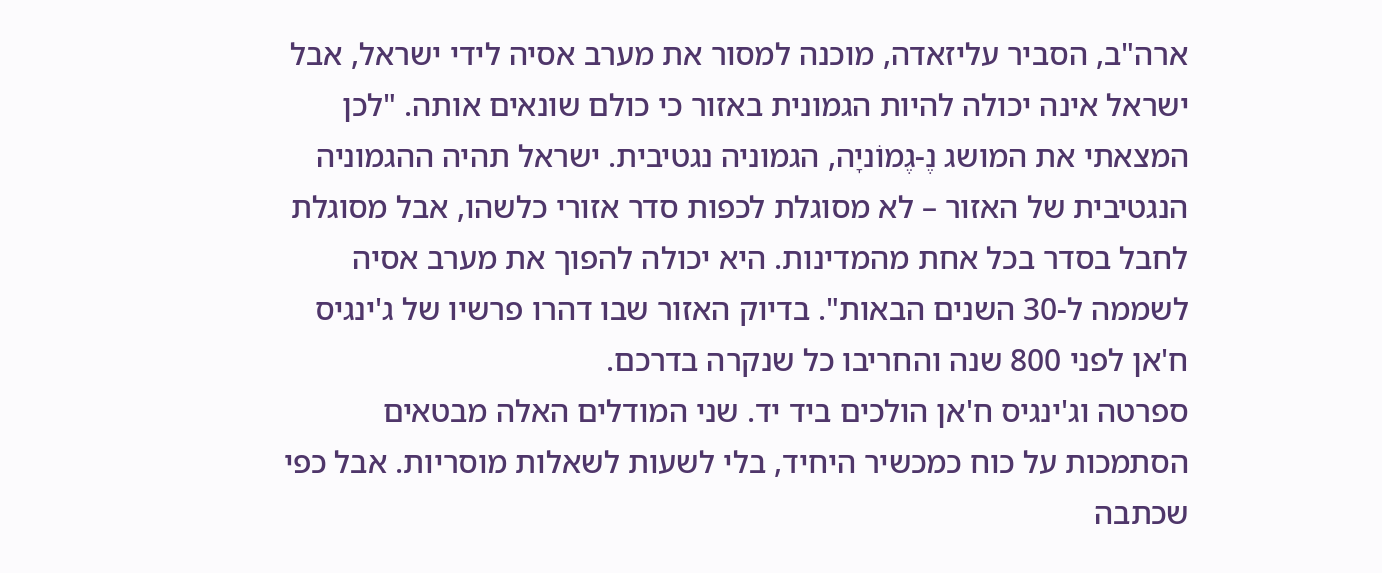ארה"ב, הסביר עליזאדה, מוכנה למסור את מערב אסיה לידי ישראל, אבל ישראל אינה יכולה להיות הגמונית באזור כי כולם שונאים אותה. "לכן המצאתי את המושג נֶ-גֶמוֹניָה, הגמוניה נגטיבית. ישראל תהיה ההגמוניה הנגטיבית של האזור – לא מסוגלת לכפות סדר אזורי כלשהו, אבל מסוגלת לחבל בסדר בכל אחת מהמדינות. היא יכולה להפוך את מערב אסיה לשממה ל-30 השנים הבאות". בדיוק האזור שבו דהרו פרשיו של ג'ינגיס ח'אן לפני 800 שנה והחריבו כל שנקרה בדרכם.
ספרטה וג'ינגיס ח'אן הולכים ביד יד. שני המודלים האלה מבטאים הסתמכות על כוח כמכשיר היחיד, בלי לשעות לשאלות מוסריות. אבל כפי שכתבה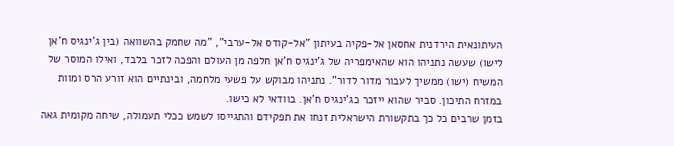העיתונאית הירדנית אחסאן אל-פקיה בעיתון "אל-קודס אל-ערבי", "מה שחמק בהשוואה (בין ג'ינגיס ח'אן לישו) שעשה נתניהו הוא שהאימפריה של ג'ינגיס ח'אן חלפה מן העולם והפכה לזכר בלבד, ואילו המוסר של המשיח (ישו) ממשיך לעבור מדור לדור". נתניהו מבוקש על פשעי מלחמה, ובינתיים הוא זורע הרס ומוות במזרח התיכון. סביר שהוא ייזכר כג'ינגיס ח'אן. בוודאי לא כישו.
בזמן שרבים כל כך בתקשורת הישראלית זנחו את תפקידם והתגייסו לשמש ככלי תעמולה, שיחה מקומית גאה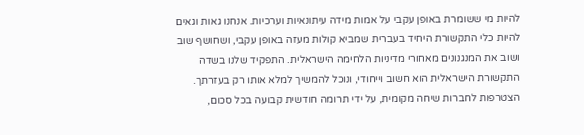להיות מי ששומרת באופן עקבי על אמות מידה עיתונאיות וערכיות. אנחנו גאות וגאים להיות כלי התקשורת היחיד בעברית שמביא קולות מעזה באופן עקבי, ושחושף שוב ושוב את המנגנונים מאחורי מדיניות הלחימה הישראלית. התפקיד שלנו בשדה התקשורת הישראלית הוא חשוב וייחודי, ונוכל להמשיך למלא אותו רק בעזרתך. הצטרפות לחברות שיחה מקומית, על ידי תרומה חודשית קבועה בכל סכום,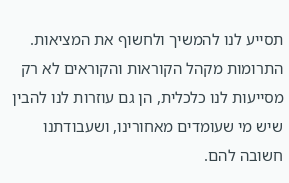תסייע לנו להמשיך ולחשוף את המציאות. התרומות מקהל הקוראות והקוראים לא רק מסייעות לנו כלכלית, הן גם עוזרות לנו להבין שיש מי שעומדים מאחורינו, ושעבודתנו חשובה להם.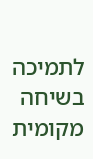לתמיכה בשיחה מקומית